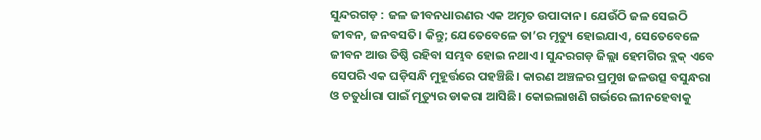ସୁନ୍ଦରଗଡ଼ : ଜଳ ଜୀବନଧାରଣର ଏକ ଅମୃତ ଉପାଦାନ। ଯେଉଁଠି ଜଳ ସେଇଠି ଜୀବନ, ଜନବସତି। କିନ୍ତୁ; ଯେତେବେଳେ ତା’ର ମୃତ୍ୟୁ ହୋଇଯାଏ, ସେତେବେଳେ ଜୀବନ ଆଉ ତିଷ୍ଠି ରହିବା ସମ୍ଭବ ହୋଇ ନଥାଏ। ସୁନ୍ଦରଗଡ଼ ଜିଲ୍ଲା ହେମଗିର ବ୍ଲକ୍ ଏବେ ସେପରି ଏକ ଘଡ଼ିସନ୍ଧି ମୁହୂର୍ତ୍ତରେ ପହଞ୍ଚିଛି। କାରଣ ଅଞ୍ଚଳର ପ୍ରମୁଖ ଜଳଉତ୍ସ ବସୁନ୍ଧରା ଓ ଚତୁର୍ଧାରା ପାଇଁ ମୃତ୍ୟୁର ଡାକରା ଆସିଛି। କୋଇଲାଖଣି ଗର୍ଭରେ ଲୀନହେବାକୁ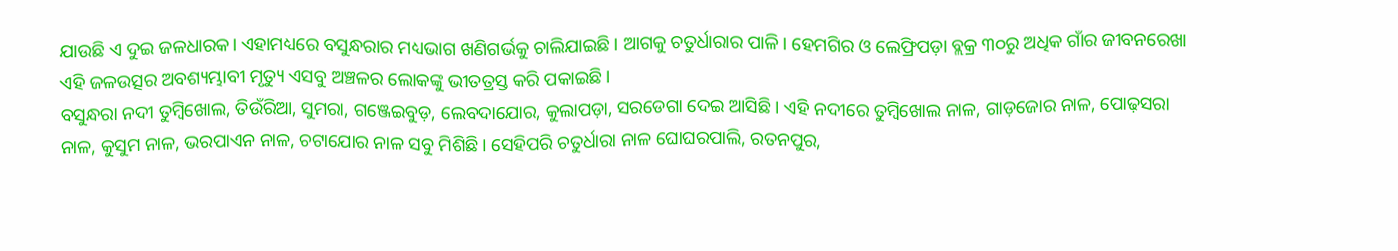ଯାଉଛି ଏ ଦୁଇ ଜଳଧାରକ। ଏହାମଧ୍ୟରେ ବସୁନ୍ଧରାର ମଧ୍ୟଭାଗ ଖଣିଗର୍ଭକୁ ଚାଲିଯାଇଛି। ଆଗକୁ ଚତୁର୍ଧାରାର ପାଳି। ହେମଗିର ଓ ଲେଫ୍ରିପଡ଼ା ବ୍ଲକ୍ର ୩୦ରୁ ଅଧିକ ଗାଁର ଜୀବନରେଖା ଏହି ଜଳଉତ୍ସର ଅବଶ୍ୟମ୍ଭାବୀ ମୃତ୍ୟୁ ଏସବୁ ଅଞ୍ଚଳର ଲୋକଙ୍କୁ ଭୀତତ୍ରସ୍ତ କରି ପକାଇଛି।
ବସୁନ୍ଧରା ନଦୀ ତୁମ୍ବିଖୋଲ, ତିଉଁରିଆ, ସୁମରା, ଗଞ୍ଜେଇବୁଡ଼, ଲେବଦାଯୋର, କୁଲାପଡ଼ା, ସରଡେଗା ଦେଇ ଆସିଛି। ଏହି ନଦୀରେ ତୁମ୍ବିଖୋଲ ନାଳ, ଗାଡ଼ଜୋର ନାଳ, ପୋଢ଼ସରା ନାଳ, କୁସୁମ ନାଳ, ଭରପାଏନ ନାଳ, ଚଟାଯୋର ନାଳ ସବୁ ମିଶିଛି। ସେହିପରି ଚତୁର୍ଧାରା ନାଳ ଘୋଘରପାଲି, ରତନପୁର,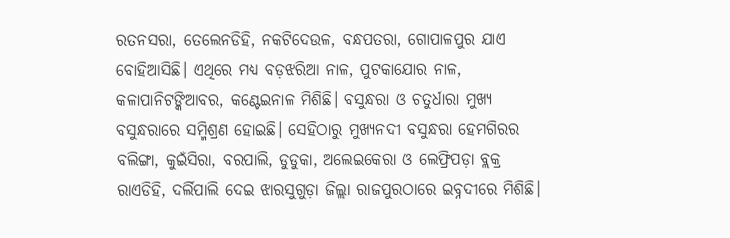ରତନସରା, ତେଲେନଡିହି, ନକଟିଦେଉଳ, ବନ୍ଧପତରା, ଗୋପାଳପୁର ଯାଏ ବୋହିଆସିଛି। ଏଥିରେ ମଧ୍ୟ ବଡ଼ଝରିଆ ନାଳ, ପୁଟକାଯୋର ନାଳ, କଳାପାନିଟଙ୍କିଆବର, କଣ୍ଟେଇନାଳ ମିଶିଛି। ବସୁନ୍ଧରା ଓ ଚତୁର୍ଧାରା ମୁଖ୍ୟ ବସୁନ୍ଧରାରେ ସମ୍ମିଶ୍ରଣ ହୋଇଛି। ସେହିଠାରୁ ମୁଖ୍ୟନଦୀ ବସୁନ୍ଧରା ହେମଗିରର ବଲିଙ୍ଗା, କୁଇଁସିରା, ବରପାଲି, ଡୁଡୁକା, ଅଲେଇକେରା ଓ ଲେଫ୍ରିପଡ଼ା ବ୍ଲକ୍ର ରାଏଡିହି, ଦର୍ଲିପାଲି ଦେଇ ଝାରସୁଗୁଡ଼ା ଜିଲ୍ଲା ରାଜପୁରଠାରେ ଇବ୍ନଦୀରେ ମିଶିଛି।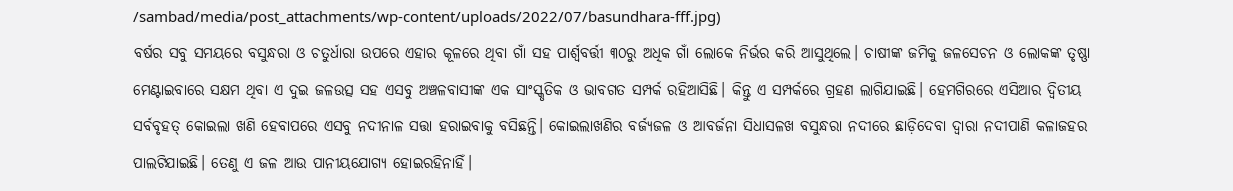/sambad/media/post_attachments/wp-content/uploads/2022/07/basundhara-fff.jpg)
ବର୍ଷର ସବୁ ସମୟରେ ବସୁନ୍ଧରା ଓ ଚତୁର୍ଧାରା ଉପରେ ଏହାର କୂଳରେ ଥିବା ଗାଁ ସହ ପାର୍ଶ୍ବବର୍ତ୍ତୀ ୩୦ରୁ ଅଧିକ ଗାଁ ଲୋକେ ନିର୍ଭର କରି ଆସୁଥିଲେ। ଚାଷୀଙ୍କ ଜମିକୁ ଜଳସେଚନ ଓ ଲୋକଙ୍କ ତୃଷ୍ଣା ମେଣ୍ଟାଇବାରେ ସକ୍ଷମ ଥିବା ଏ ଦୁଇ ଜଳଉତ୍ସ ସହ ଏସବୁ ଅଞ୍ଚଳବାସୀଙ୍କ ଏକ ସାଂସ୍କୃତିକ ଓ ଭାବଗତ ସମ୍ପର୍କ ରହିଆସିଛି। କିନ୍ତୁ ଏ ସମ୍ପର୍କରେ ଗ୍ରହଣ ଲାଗିଯାଇଛି। ହେମଗିରରେ ଏସିଆର ଦ୍ବିତୀୟ ସର୍ବବୃହତ୍ କୋଇଲା ଖଣି ହେବାପରେ ଏସବୁ ନଦୀନାଳ ସତ୍ତା ହରାଇବାକୁ ବସିଛନ୍ତି। କୋଇଲାଖଣିର ବର୍ଜ୍ୟଜଳ ଓ ଆବର୍ଜନା ସିଧାସଳଖ ବସୁନ୍ଧରା ନଦୀରେ ଛାଡ଼ିଦେବା ଦ୍ବାରା ନଦୀପାଣି କଳାଜହର ପାଲଟିଯାଇଛି। ତେଣୁ ଏ ଜଳ ଆଉ ପାନୀୟଯୋଗ୍ୟ ହୋଇରହିନାହିଁ।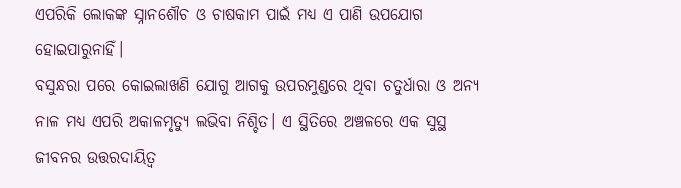ଏପରିକି ଲୋକଙ୍କ ସ୍ନାନଶୌଚ ଓ ଚାଷକାମ ପାଇଁ ମଧ୍ୟ ଏ ପାଣି ଉପଯୋଗ ହୋଇପାରୁନାହିଁ।
ବସୁନ୍ଧରା ପରେ କୋଇଲାଖଣି ଯୋଗୁ ଆଗକୁ ଉପରମୁଣ୍ଡରେ ଥିବା ଚତୁର୍ଧାରା ଓ ଅନ୍ୟ ନାଳ ମଧ୍ୟ ଏପରି ଅକାଳମୃତ୍ୟୁ ଲଭିବା ନିଶ୍ଚିତ। ଏ ସ୍ଥିତିରେ ଅଞ୍ଚଳରେ ଏକ ସୁସ୍ଥ ଜୀବନର ଉତ୍ତରଦାୟିତ୍ବ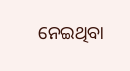ନେଇଥିବା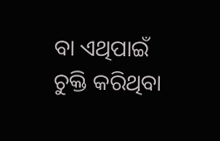ବା ଏଥିପାଇଁ ଚୁକ୍ତି କରିଥିବା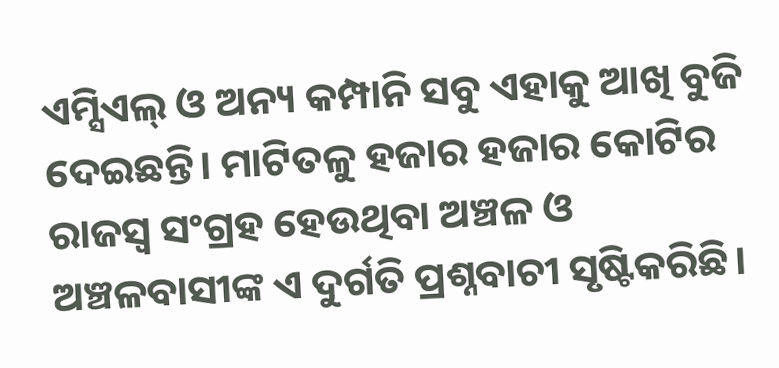ଏମ୍ସିଏଲ୍ ଓ ଅନ୍ୟ କମ୍ପାନି ସବୁ ଏହାକୁ ଆଖି ବୁଜି ଦେଇଛନ୍ତି। ମାଟିତଳୁ ହଜାର ହଜାର କୋଟିର ରାଜସ୍ବ ସଂଗ୍ରହ ହେଉଥିବା ଅଞ୍ଚଳ ଓ ଅଞ୍ଚଳବାସୀଙ୍କ ଏ ଦୁର୍ଗତି ପ୍ରଶ୍ନବାଚୀ ସୃଷ୍ଟିକରିଛି।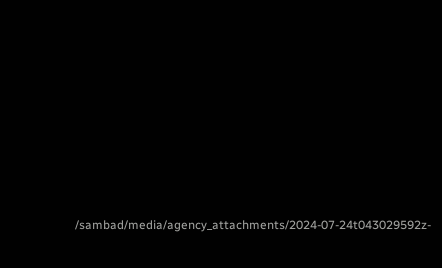/sambad/media/agency_attachments/2024-07-24t043029592z-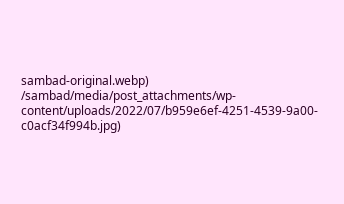sambad-original.webp)
/sambad/media/post_attachments/wp-content/uploads/2022/07/b959e6ef-4251-4539-9a00-c0acf34f994b.jpg)